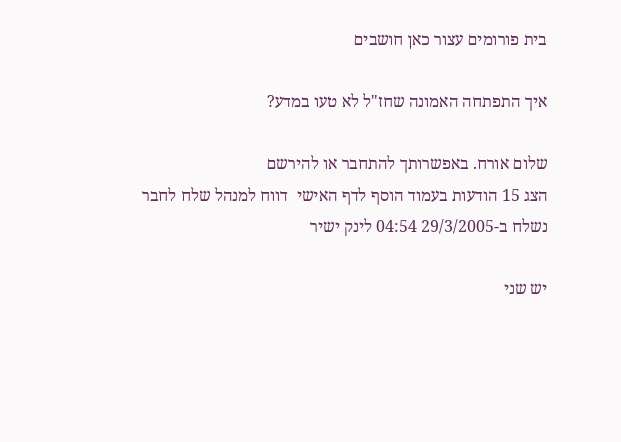בית פורומים עצור כאן חושבים

איך התפתחה האמונה שחז"ל לא טעו במדע?

שלום אורח. באפשרותך להתחבר או להירשם
הצג 15 הודעות בעמוד הוסף לדף האישי  דווח למנהל שלח לחבר
נשלח ב-29/3/2005 04:54 לינק ישיר

יש שני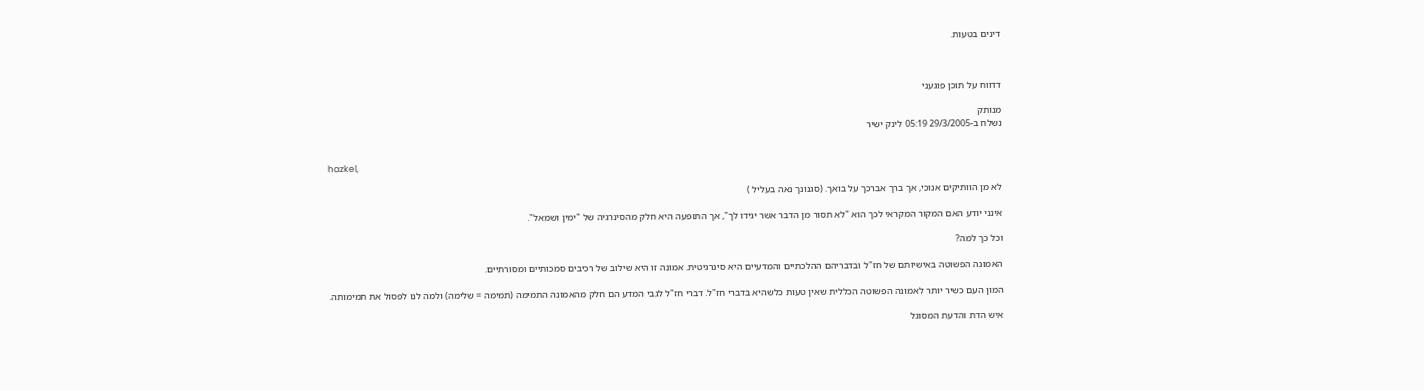דינים בטעות.



דדווח על תוכן פוגעני

מנותק
נשלח ב-29/3/2005 05:19 לינק ישיר


hazkel,

לא מן הוותיקים אנוכי, אך ברך אברכך על בואך. (סגנונך נאה בעליל )

אינני יודע האם המקור המקראי לכך הוא "לא תסור מן הדבר אשר יגידו לך", אך התופעה היא חלק מהסינרגיה של "ימין ושמאל".

וכל כך למה?

האמונה הפשוטה באישיותם של חז"ל ובדבריהם ההלכתיים והמדעיים היא סינרגיטית. אמונה זו היא שילוב של רכיבים סמכותיים ומסורתיים.

המון העם כשיר יותר לאמונה הפשוטה הכללית שאין טעות כלשהיא בדברי חז"ל. דברי חז"ל לגבי המדע הם חלק מהאמונה התמימה (תמימה = שלימה) ולמה לנו לפסול את תמימותה.

איש הדת והדעת המסוגל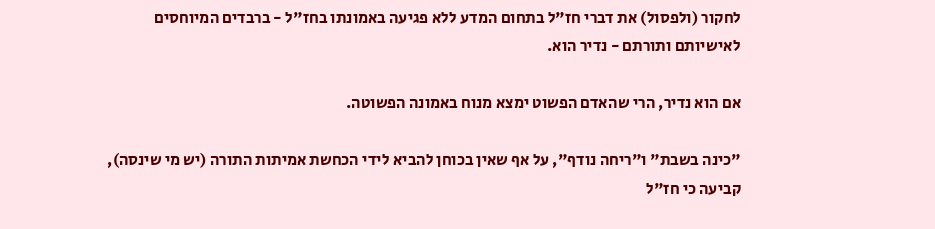לחקור (ולפסול) את דברי חז"ל בתחום המדע ללא פגיעה באמונתו בחז"ל - ברבדים המיוחסים לאישיותם ותורתם - נדיר הוא.

אם הוא נדיר, הרי שהאדם הפשוט ימצא מנוח באמונה הפשוטה.

"כינה בשבת" ו"ריחה נודף", על אף שאין בכוחן להביא לידי הכחשת אמיתות התורה (יש מי שינסה), קביעה כי חז"ל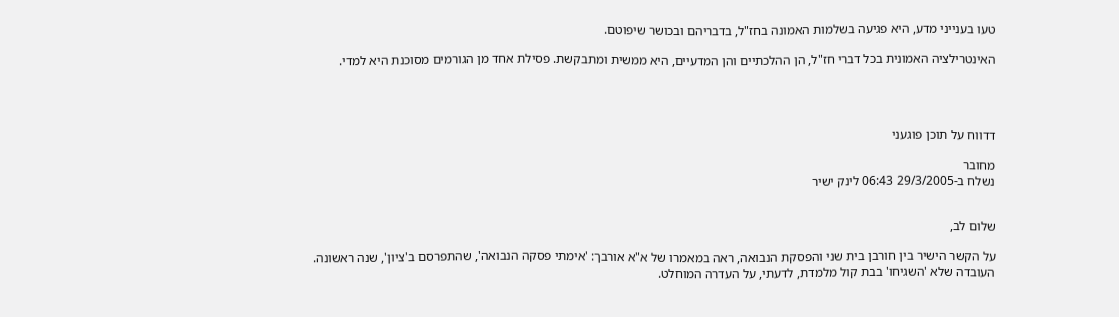טעו בענייני מדע, היא פגיעה בשלמות האמונה בחז"ל, בדבריהם ובכושר שיפוטם.

האינטרילציה האמונית בכל דברי חז"ל, הן ההלכתיים והן המדעיים, היא ממשית ומתבקשת. פסילת אחד מן הגורמים מסוכנת היא למדי.




דדווח על תוכן פוגעני

מחובר
נשלח ב-29/3/2005 06:43 לינק ישיר


שלום לב,

על הקשר הישיר בין חורבן בית שני והפסקת הנבואה, ראה במאמרו של א"א אורבך: 'אימתי פסקה הנבואה', שהתפרסם ב'ציון', שנה ראשונה.
העובדה שלא 'השגיחו' בבת קול מלמדת, לדעתי, על העדרה המוחלט.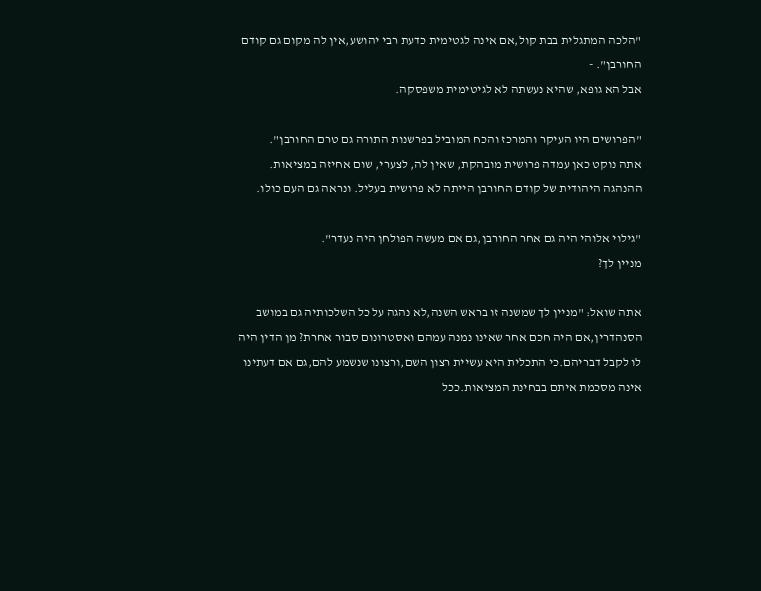"הלכה המתגלית בבת קול,אם אינה לגטימית כדעת רבי יהושע,אין לה מקום גם קודם החורבן". -
אבל הא גופא, שהיא נעשתה לא לגיטימית משפסקה.

"הפרושים היו העיקר והמרכז והכח המוביל בפרשנות התורה גם טרם החורבן".
אתה נוקט כאן עמדה פרושית מובהקת, שאין לה, לצערי, שום אחיזה במציאות. ההנהגה היהודית של קודם החורבן הייתה לא פרושית בעליל. ונראה גם העם כולו.

"גילוי אלוהי היה גם אחר החורבן,גם אם מעשה הפולחן היה נעדר".
מניין לך?

אתה שואל: "מניין לך שמשנה זו בראש השנה,לא נהגה על כל השלכותיה גם במושב הסנהדרין,אם היה חכם אחר שאינו נמנה עמהם ואסטרונום סבור אחרת? מן הדין היה לו לקבל דבריהם.כי התכלית היא עשיית רצון השם,ורצונו שנשמע להם,גם אם דעתינו אינה מסכמת איתם בבחינת המציאות.ככל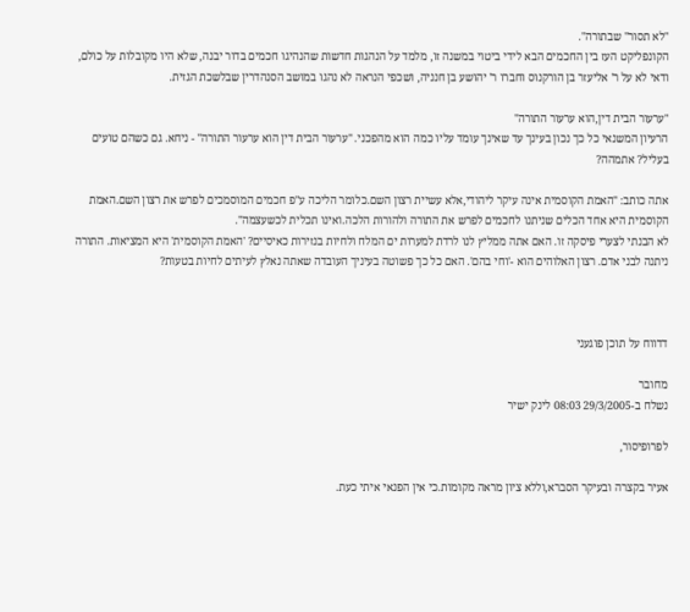"לא תסור" שבתורה".
הקונפליקט העז בין החכמים הבא לידי ביטוי במשנה זו, מלמד על הנהגות חדשות שהנהיגו חכמים בדור יבנה, שלא היו מקובלות על כולם, ודאי לא על ר' אליעזר בן הורקנוס וחברו ר' יהושע בן חנניה, ושכפי הנראה לא נהגו במושב הסנהדרין שבלשכת הגזית.

"ערעור הבית דין,הוא ערעור התורה"
הרעיון המשנאי כל כך נכון בעינך עד שאינך עומד עליו כמה הוא מהפכני. "ערעור הבית דין הוא ערעור התורה" - ניחא. גם כשהם טועים בעליל? אתמהה?

אתה כותב: "האמת הקוסמית אינה עיקר ליהודי,אלא עשיית רצון השם.כלומר הליכה ע"פ חכמים המוסמכים לפרש את רצון השם.האמת הקוסמית היא אחד הכלים שניתנו לחכמים לפרש את התורה ולהורות הלכה.ואינו תכלית לכשעצמה".
לא הבנתי לצערי פיסקה זו. האם אתה ממליץ לנו לרדת למערות ים המלח ולחיות בנזירות כאיסיים? 'האמת הקוסמית' היא המציאות. התורה ניתנה לבני אדם. רצון האלוהים הוא -'וחי בהם'. האם כל כך פשוטה בעיניך העובדה שאתה נאלץ לעיתים לחיות בטעות?



דדווח על תוכן פוגעני

מחובר
נשלח ב-29/3/2005 08:03 לינק ישיר

לפרופיסור,

אעיר בקצרה ובעיקר הסברא,וללא ציון מראה מקומות.כי אין הפנאי איתי כעת.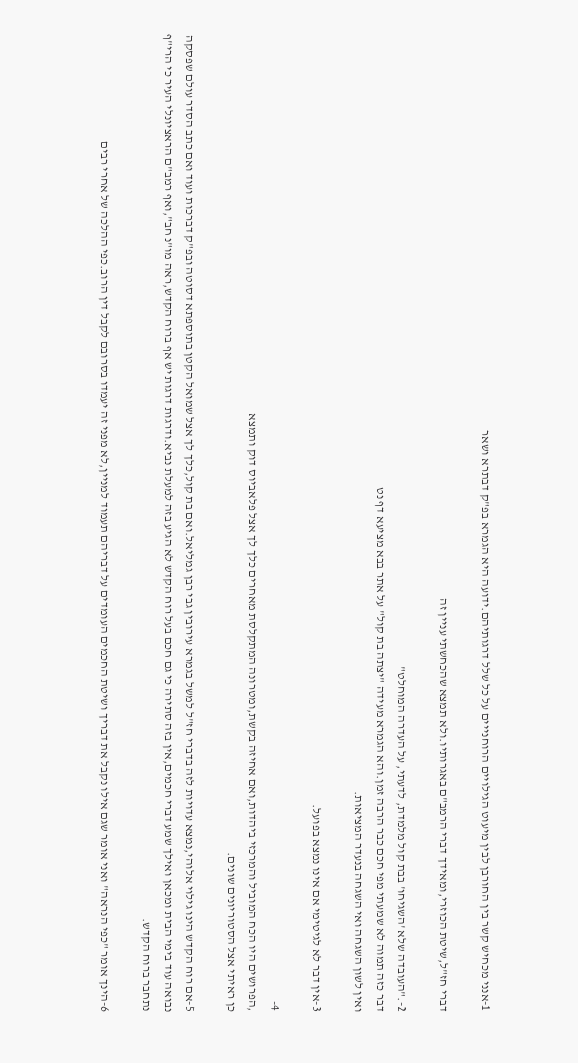1-אנני מכחיש קשר בין החורבן לבין מיעוט הגילויים הרוחנייים על כל שלל דרגותיהם.ידועה היא הגמרא בפ"ק דבתרא ושאר

דברי חז"ל,שיטת הכוזרי,ומאידך דברי הרמב"ם באגרותיו.ולא תמצא שהכחשתי עניין זה

2-."העובדה שלא 'השגיחו' בבת קול מלמדת, לדעתי, על העדרה המוחלט"
דבר כזה תמוה לא שמעתי מפי חכם כבר הרבה זמן.והא הגמרא מעידה "יצתה בת קול" על אתר בבא מציעא דף נט
ואין לשון השגחה ואי השגחה בנעדר המציאות.

3-אין דבר לא לגיטימי אם אינו נמצא בפועל.

4-
,הפרושים היו הכח המוביל והמרכזי ביהדות,ואם אחיזה בקשת,ומטרונה המתקלסת מאחרים כלך לך אצל פלאביוס דוק ותמצא
כן ראיתי אצל הסטוריונים שונים.

5-אם רוח הקדש הינו גילוי אלוהי,נמצא עדויות לזה בדברי חז"ל למשל בגמרא עירובין גבי רבן גמליאל.ואם בת קול,כלך לך אצל שמואל הקטן בתוספתא דסוטה ובפ"ק דברכות ועוד ואם כתב הסדר עולם שפסקה נבואה עוד בימי הבית ומכאן ואילך שמע דברי חכמים,אין בזה סתירה כי גם חכם בעל רוח הקדש לא הגיע בזה למעלת נביא.ודרגות דרגות יש אף ברוח הקדש,ראה מו"נ חב",ואף רמב"ם הראציונלי העיר כי הרי"ף נתחבר ברוח הקדש.

6-הינך אומר "כפי הנראה" ואני אומר שגם אילו נקבל את דבריך ושיטת החכמים העומדים על דבריהם תעמוד למניין,לא מפני זה יעמדו בסרובם לקבל דין הרוב.כפי ההלכה של אחרי רבים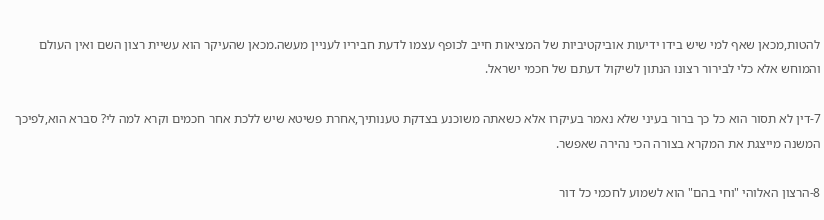להטות,מכאן שאף למי שיש בידו ידיעות אוביקטיביות של המציאות חייב לכופף עצמו לדעת חביריו לעניין מעשה.מכאן שהעיקר הוא עשיית רצון השם ואין העולם והמוחש אלא כלי לבירור רצונו הנתון לשיקול דעתם של חכמי ישראל.

7-דין לא תסור הוא כל כך ברור בעיני שלא נאמר בעיקרו אלא כשאתה משוכנע בצדקת טענותיך,אחרת פשיטא שיש ללכת אחר חכמים וקרא למה לי? סברא הוא,לפיכך המשנה מייצגת את המקרא בצורה הכי נהירה שאפשר.

8-הרצון האלוהי "וחי בהם" הוא לשמוע לחכמי כל דור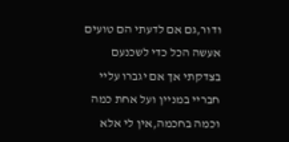ודור,גם אם לדעתי הם טועים אעשה הכל כדי לשכנעם בצדקתי אך אם יגברו עליי חבריי במניין ועל אחת כמה וכמה בחכמה,אין לי אלא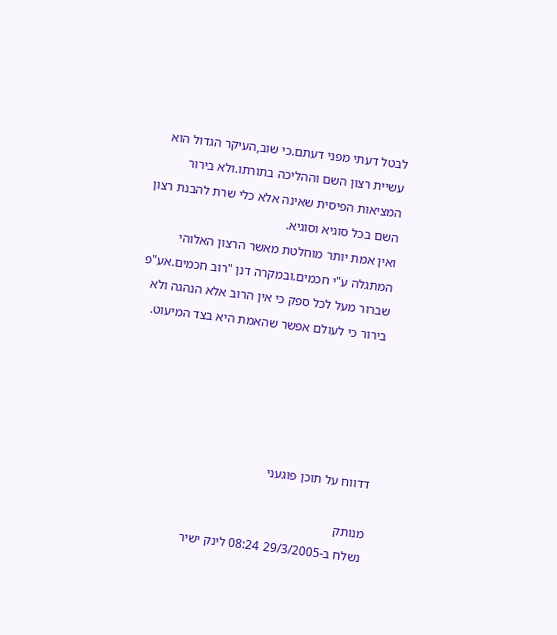לבטל דעתי מפני דעתם.כי שוב,העיקר הגדול הוא עשיית רצון השם וההליכה בתורתו.ולא בירור המציאות הפיסית שאינה אלא כלי שרת להבנת רצון השם בכל סוגיא וסוגיא.
ואין אמת יותר מוחלטת מאשר הרצון האלוהי המתגלה ע"י חכמים.ובמקרה דנן "רוב חכמים.אע"פ שברור מעל לכל ספק כי אין הרוב אלא הנהגה ולא בירור כי לעולם אפשר שהאמת היא בצד המיעוט.





דדווח על תוכן פוגעני

מנותק
נשלח ב-29/3/2005 08:24 לינק ישיר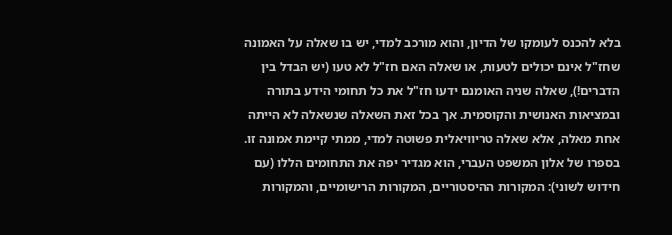בלא להכנס לעומקו של הדיון, והוא מורכב למדי, יש בו שאלה על האמונה שחז"ל אינם יכולים לטעות, או שאלה האם חז"ל לא טעו (יש הבדל בין הדברים!), שאלה שניה האומנם ידעו חז"ל את כל תחומי הידע בתורה ובמציאות האנושית והקוסמית. אך בכל זאת השאלה שנשאלה לא הייתה אחת מאלה, אלא שאלה טריוויאלית פשוטה למדי, ממתי קיימת אמונה זו. בספרו של אלון המשפט העברי, הוא מגדיר יפה את התחומים הללו (עם חידוש לשוני): המקורות ההיסטוריים, המקורות הרישומיים, והמקורות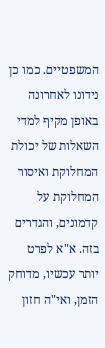המשפטיים. כמו כן נידונו לאחרונה באופן מקיף למדי השאלות של יכולת המחלוקת ואיסור המחלוקת על קדמונים, והגדרים בזה. א"א לפרט יותר עכשיו, מדוחק הזמן, ואי"ה חזון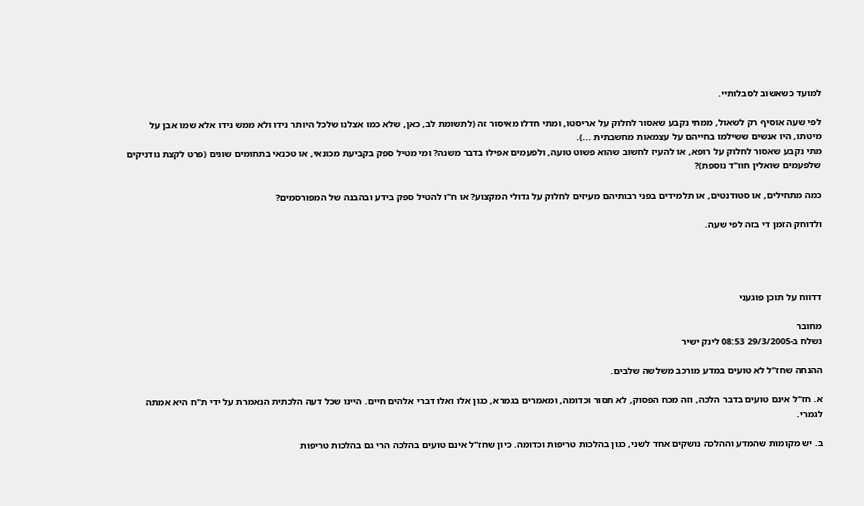למועד כשאשוב לסבלותיי.

לפי שעה אוסיף רק לשאול, ממתי נקבע שאסור לחלוק על אריסטו, ומתי חדלו מאיסור זה (לתשומת לב, כאן, שלא כמו אצלנו שלכל היותר נידו ולא ממש נידו אלא שמו אבן על מיטתו, היו אנשים ששילמו בחייהם על עצמאות מחשבתית ...).
מתי נקבע שאסור לחלוק על רופא, או להעיז לחשוב שהוא פשוט טועה, ולפעמים אפילו בדבר משנה? ומי מטיל ספק בקביעת מכונאי, או טכנאי בתחומים שונים (פרט לקצת נודניקים שלפעמים שואלין חוו"ד נוספת)?

כמה מתחילים, או סטודנטים, או תלמידים בפני רבותיהם מעיזים לחלוק על גדולי המקצוע? או ח"ו להטיל ספק בידע ובהבנה של המפורסמים?

ולדוחק הזמן די בזה לפי שעה.




דדווח על תוכן פוגעני

מחובר
נשלח ב-29/3/2005 08:53 לינק ישיר

ההנחה שחז"ל לא טועים במדע מורכב משלשה שלבים.

א. חז"ל אינם טועים בדבר הלכה, וזה מכח הפסוק, לא תסור וכדומה, ומאמרים בגמרא, כגון אלו ואלו דברי אלהים חיים. היינו שכל דעה הלכתית הנאמרת על ידי ת"ח היא אמתה לגמרי.

ב. יש מקומות שהמדע וההלכה נושקים אחד לשני, כגון בהלכות טריפות וכדומה. כיון שחז"ל אינם טועים בהלכה הרי גם בהלכות טריפות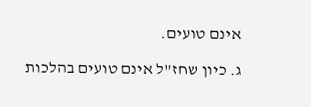אינם טועים.

ג. כיון שחז"ל אינם טועים בהלכות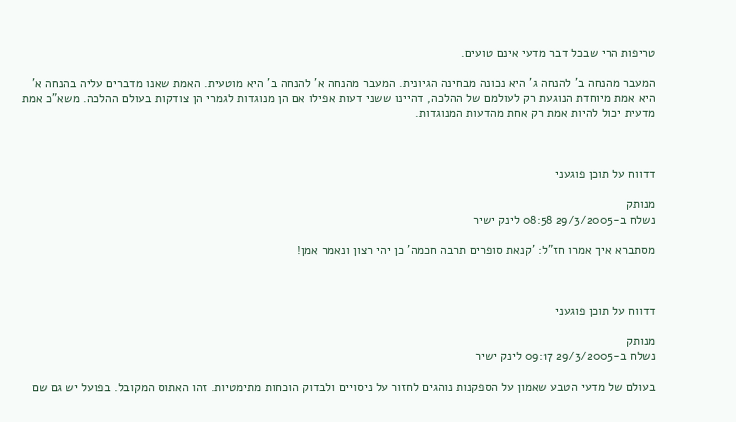טריפות הרי שבכל דבר מדעי אינם טועים.

המעבר מהנחה ב' להנחה ג' היא נכונה מבחינה הגיונית. המעבר מהנחה א' להנחה ב' היא מוטעית. האמת שאנו מדברים עליה בהנחה א' היא אמת מיוחדת הנוגעת רק לעולמם של ההלכה, דהיינו ששני דעות אפילו אם הן מנוגדות לגמרי הן צודקות בעולם ההלכה. משא"כ אמת מדעית יכול להיות אמת רק אחת מהדעות המנוגדות.



דדווח על תוכן פוגעני

מנותק
נשלח ב-29/3/2005 08:58 לינק ישיר

מסתברא איך אמרו חז"ל: 'קנאת סופרים תרבה חכמה' כן יהי רצון ונאמר אמן!



דדווח על תוכן פוגעני

מנותק
נשלח ב-29/3/2005 09:17 לינק ישיר

בעולם של מדעי הטבע שאמון על הספקנות נוהגים לחזור על ניסויים ולבדוק הוכחות מתימטיות. זהו האתוס המקובל. בפועל יש גם שם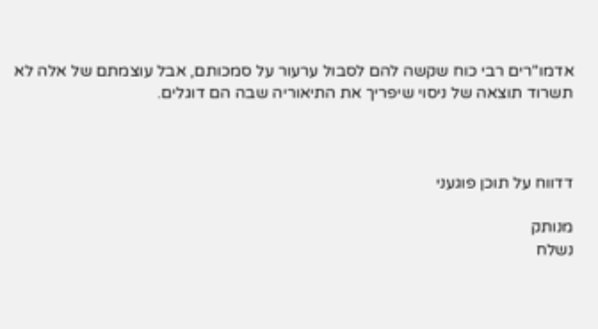אדמו"רים רבי כוח שקשה להם לסבול ערעור על סמכותם, אבל עוצמתם של אלה לא תשרוד תוצאה של ניסוי שיפריך את התיאוריה שבה הם דוגלים.



דדווח על תוכן פוגעני

מנותק
נשלח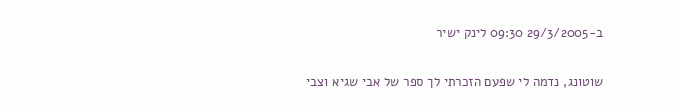ב-29/3/2005 09:30 לינק ישיר

שוטונג, נדמה לי שפעם הזכרתי לך ספר של אבי שגיא וצבי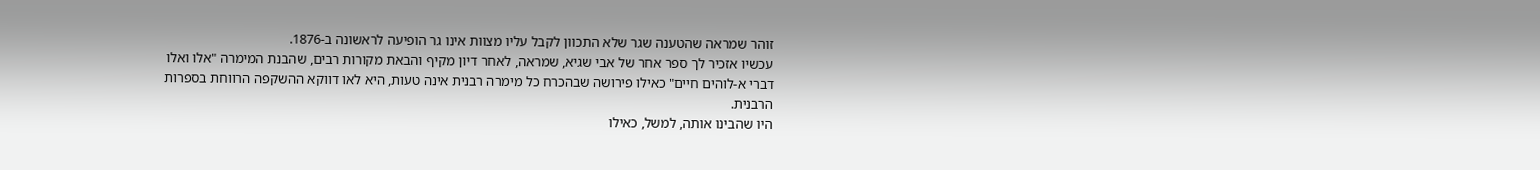זוהר שמראה שהטענה שגר שלא התכוון לקבל עליו מצוות אינו גר הופיעה לראשונה ב-1876.
עכשיו אזכיר לך ספר אחר של אבי שגיא, שמראה, לאחר דיון מקיף והבאת מקורות רבים, שהבנת המימרה "אלו ואלו דברי א-לוהים חיים" כאילו פירושה שבהכרח כל מימרה רבנית אינה טעות, היא לאו דווקא ההשקפה הרווחת בספרות הרבנית.
היו שהבינו אותה, למשל, כאילו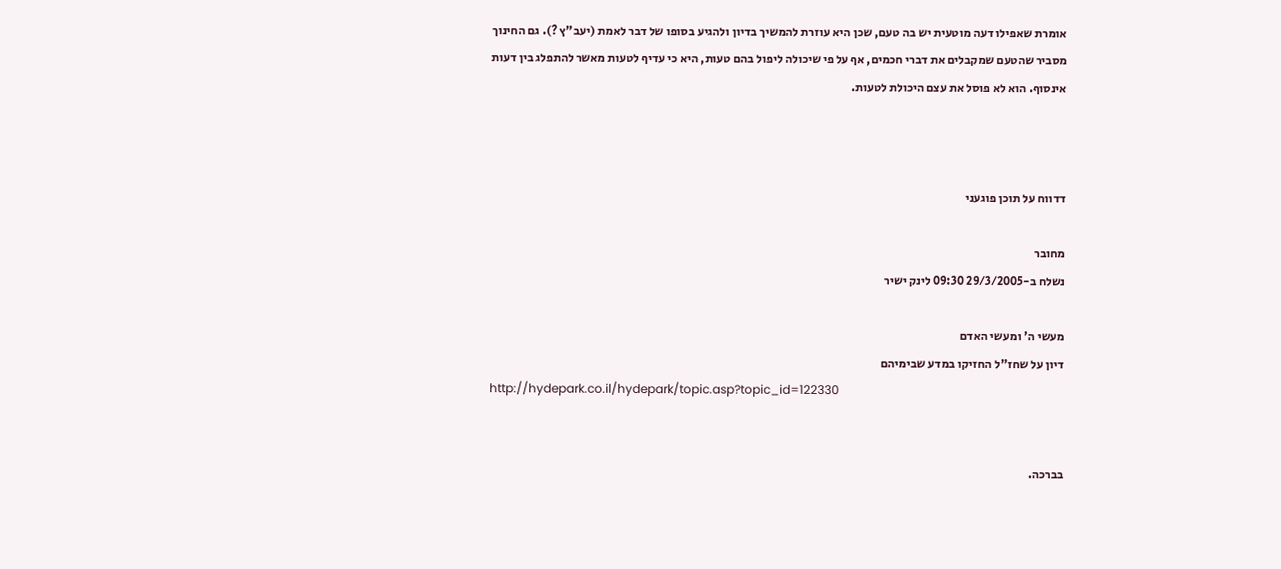אומרת שאפילו דעה מוטעית יש בה טעם, שכן היא עוזרת להמשיך בדיון ולהגיע בסופו של דבר לאמת (יעב"ץ ?). גם החינוך מסביר שהטעם שמקבלים את דברי חכמים, אף על פי שיכולה ליפול בהם טעות, היא כי עדיף לטעות מאשר להתפלג בין דעות אינסוף. הוא לא פוסל את עצם היכולת לטעות.



דדווח על תוכן פוגעני

מחובר
נשלח ב-29/3/2005 09:30 לינק ישיר

מעשי ה' ומעשי האדם
דיון על שחז"ל החזיקו במדע שבימיהם
http://hydepark.co.il/hydepark/topic.asp?topic_id=122330


בברכה.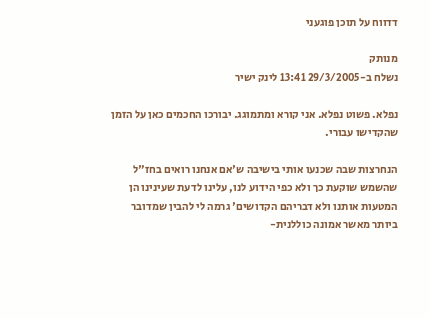דדווח על תוכן פוגעני

מנותק
נשלח ב-29/3/2005 13:41 לינק ישיר

נפלא. פשוט נפלא. אני קורא ומתמוגג. יבורכו החכמים כאן על הזמן שהקדישו עבורי.

הנחרצות שבה שכנעו אותי בישיבה ש'אם אנחנו רואים בחז"ל שהשמש שוקעת כך ולא כפי הידוע לנו, עלינו לדעת שעינינו הן המטעות אותנו ולא דבריהם הקדושים' גרמה לי להבין שמדובר ביותר מאשר אמונה כוללנית-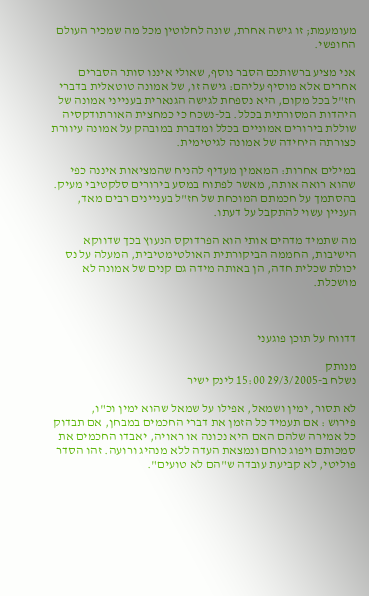מעומעמת; זו גישה אחרת, שונה לחלוטין מכל מה שמכיר העולם החופשי.

אני מציע ברשותכם הסבר נוסף, שאולי איננו סותר הסברים אחרים אלא מוסיף עליהם: גישה זו, של אמונה טוטאלית בדברי חז"ל בכל מקום, היא נספחת לגישה הגנארית בענייני אמונה של היהדות המסורתית בכלל. בל-נשכח כי כמחצית האורתודקסיה שוללת בירורים אמוניים בכלל ומדברת במובהק על אמונה עיוורת כצורתה היחידה של אמונה לגיטימית.

במילים אחרות: המאמין מעדיף להניח שהמציאות איננה כפי שהוא רואה אותה, מאשר לפתוח במסע בירורים סלקטיבי מעיק. בהסתמך על חכמתם המוכחת של חז"ל בעניינים רבים מאד, העניין עשוי להתקבל על דעתו.

מה שתמיד מדהים אותי הוא הפרדוקס הנעוץ בכך שדווקא הישיבות, החממה הביקורתית האולטימטיבית, המעלה על נס יכולת שכלית חדה, הן באותה מידה גם קנים של אמונה לא מושכלת.



דדווח על תוכן פוגעני

מנותק
נשלח ב-29/3/2005 15:00 לינק ישיר

לא תסור, ימין ושמאל, אפילו על שמאל שהוא ימין וכ"ו,
פירוש : אם תעמיד כל הזמן את דברי החכמים במבחן, אם תבדוק כל אמירה שלהם האם היא נכונה או ראויה, יאבדו החכמים את סמכותם ויפוג כוחם ונמצאת העדה ללא מנהיג ורועה. זהו הסדר פוליטי, לא קביעת עובדה ש"הם לא טועים".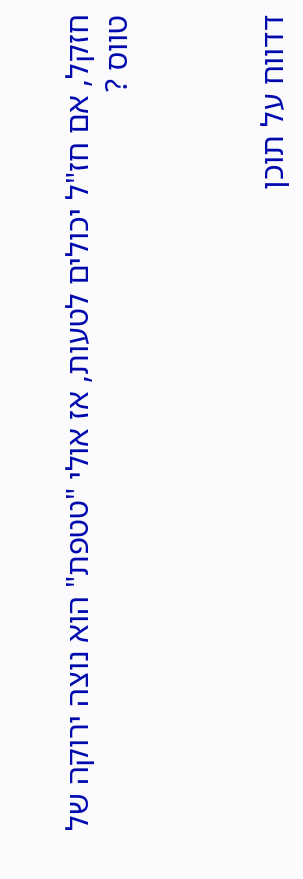חזקל, אם חז"ל יכולים לטעות, אז אולי "טטפת" הוא נוצה ירוקה של טווס ?



דדווח על תוכן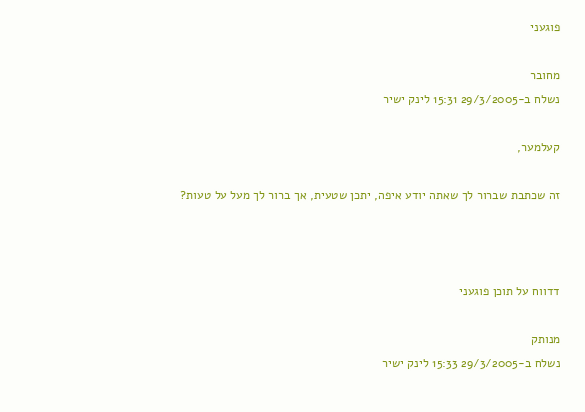פוגעני

מחובר
נשלח ב-29/3/2005 15:31 לינק ישיר

קעלמער,

זה שכתבת שברור לך שאתה יודע איפה, יתכן שטעית, אך ברור לך מעל על טעות?



דדווח על תוכן פוגעני

מנותק
נשלח ב-29/3/2005 15:33 לינק ישיר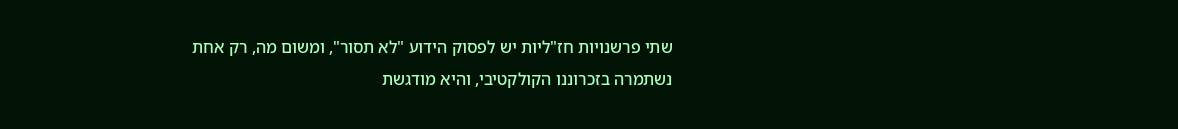שתי פרשנויות חז"ליות יש לפסוק הידוע "לא תסור", ומשום מה, רק אחת נשתמרה בזכרוננו הקולקטיבי, והיא מודגשת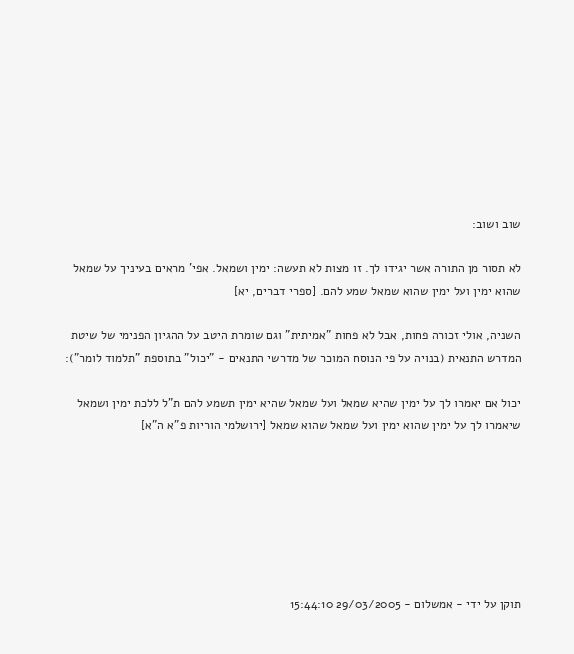שוב ושוב:

לא תסור מן התורה אשר יגידו לך. זו מצות לא תעשה: ימין ושמאל. אפי' מראים בעיניך על שמאל שהוא ימין ועל ימין שהוא שמאל שמע להם. [ספרי דברים, יא]

השניה, אולי זכורה פחות, אבל לא פחות "אמיתית" וגם שומרת היטב על ההגיון הפנימי של שיטת המדרש התנאית (בנויה על פי הנוסח המוכר של מדרשי התנאים - "יכול" בתוספת "תלמוד לומר"):

יכול אם יאמרו לך על ימין שהיא שמאל ועל שמאל שהיא ימין תשמע להם ת"ל ללכת ימין ושמאל שיאמרו לך על ימין שהוא ימין ועל שמאל שהוא שמאל [ירושלמי הוריות פ"א ה"א]







תוקן על ידי - אמשלום - 29/03/2005 15:44:10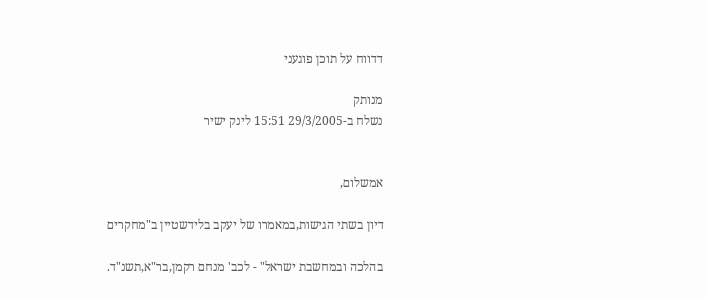דדווח על תוכן פוגעני

מנותק
נשלח ב-29/3/2005 15:51 לינק ישיר


אמשלום,

דיון בשתי הגישות,במאמרו של יעקב בלידשטיין ב"מחקרים

בהלכה ובמחשבת ישראל" - לכב' מנחם רקמן,בר"א,תשנ"ד.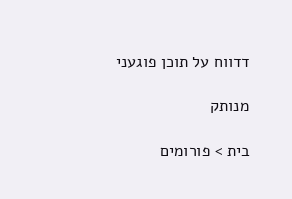דדווח על תוכן פוגעני

מנותק

בית > פורומים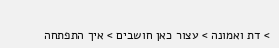> דת ואמונה > עצור כאן חושבים > איך התפתחה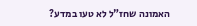האמונה שחז"ל לא טעו במדע?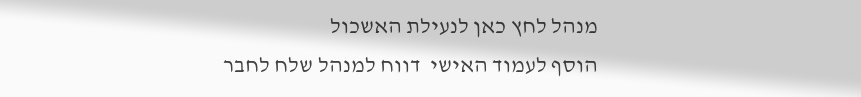מנהל לחץ כאן לנעילת האשכול
הוסף לעמוד האישי  דווח למנהל שלח לחבר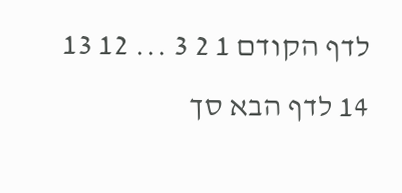לדף הקודם 1 2 3 ... 12 13 14 לדף הבא סך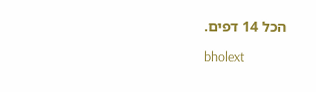הכל 14 דפים.

bholext